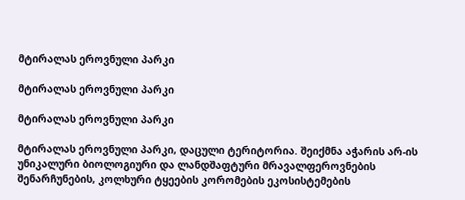მტირალას ეროვნული პარკი

მტირალას ეროვნული პარკი

მტირალას ეროვნული პარკი

მტირალას ეროვნული პარკი, დაცული ტერიტორია. შეიქმნა აჭარის არ-ის უნიკალური ბიოლოგიური და ლანდშაფტური მრავალფეროვნების შენარჩუნების, კოლხური ტყეების კორომების ეკოსისტემების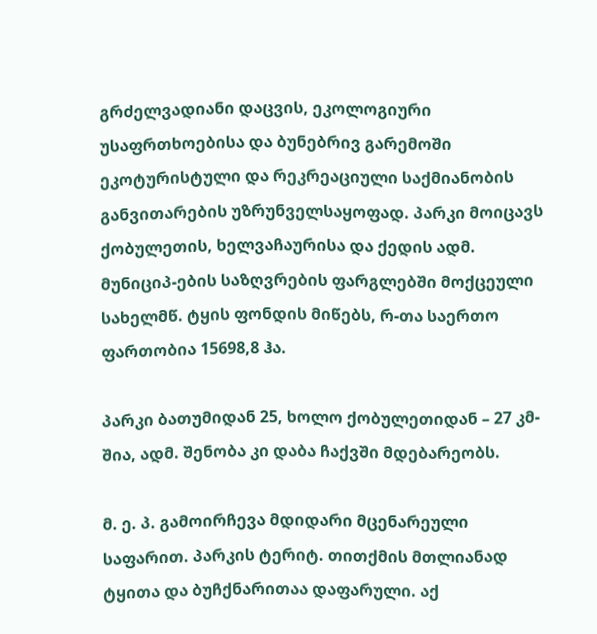გრძელვადიანი დაცვის, ეკოლოგიური უსაფრთხოებისა და ბუნებრივ გარემოში ეკოტურისტული და რეკრეაციული საქმიანობის განვითარების უზრუნველსაყოფად. პარკი მოიცავს ქობულეთის, ხელვაჩაურისა და ქედის ადმ. მუნიციპ-ების საზღვრების ფარგლებში მოქცეული სახელმწ. ტყის ფონდის მიწებს, რ-თა საერთო ფართობია 15698,8 ჰა.

პარკი ბათუმიდან 25, ხოლო ქობულეთიდან – 27 კმ-შია, ადმ. შენობა კი დაბა ჩაქვში მდებარეობს.

მ. ე. პ. გამოირჩევა მდიდარი მცენარეული საფარით. პარკის ტერიტ. თითქმის მთლიანად ტყითა და ბუჩქნარითაა დაფარული. აქ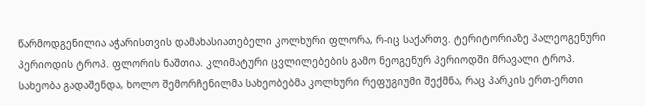წარმოდგენილია აჭარისთვის დამახასიათებელი კოლხური ფლორა, რ-იც საქართვ. ტერიტორიაზე პალეოგენური პერიოდის ტროპ. ფლორის ნაშთია. კლიმატური ცვლილებების გამო ნეოგენურ პერიოდში მრავალი ტროპ. სახეობა გადაშენდა, ხოლო შემორჩენილმა სახეობებმა კოლხური რეფუგიუმი შექმნა, რაც პარკის ერთ-ერთი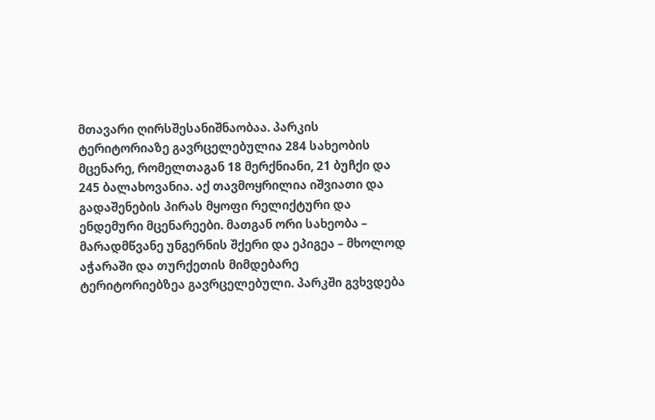მთავარი ღირსშესანიშნაობაა. პარკის ტერიტორიაზე გავრცელებულია 284 სახეობის მცენარე, რომელთაგან 18 მერქნიანი, 21 ბუჩქი და 245 ბალახოვანია. აქ თავმოყრილია იშვიათი და გადაშენების პირას მყოფი რელიქტური და ენდემური მცენარეები. მათგან ორი სახეობა – მარადმწვანე უნგერნის შქერი და ეპიგეა – მხოლოდ აჭარაში და თურქეთის მიმდებარე ტერიტორიებზეა გავრცელებული. პარკში გვხვდება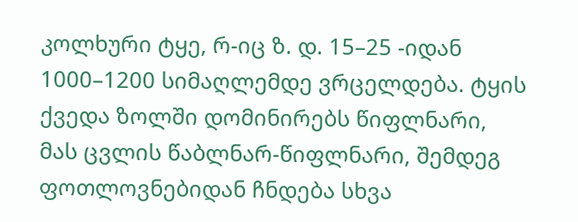კოლხური ტყე, რ-იც ზ. დ. 15–25 -იდან 1000–1200 სიმაღლემდე ვრცელდება. ტყის ქვედა ზოლში დომინირებს წიფლნარი, მას ცვლის წაბლნარ-წიფლნარი, შემდეგ ფოთლოვნებიდან ჩნდება სხვა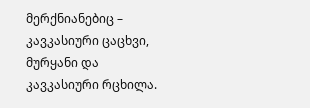მერქნიანებიც – კავკასიური ცაცხვი, მურყანი და კავკასიური რცხილა.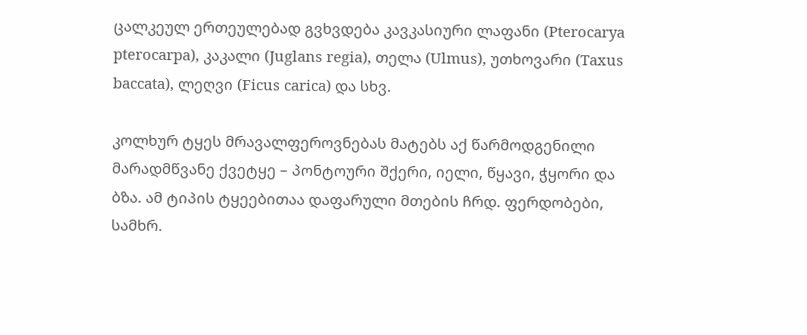ცალკეულ ერთეულებად გვხვდება კავკასიური ლაფანი (Pterocarya pterocarpa), კაკალი (Juglans regia), თელა (Ulmus), უთხოვარი (Taxus baccata), ლეღვი (Ficus carica) და სხვ.

კოლხურ ტყეს მრავალფეროვნებას მატებს აქ წარმოდგენილი მარადმწვანე ქვეტყე – პონტოური შქერი, იელი, წყავი, ჭყორი და ბზა. ამ ტიპის ტყეებითაა დაფარული მთების ჩრდ. ფერდობები, სამხრ.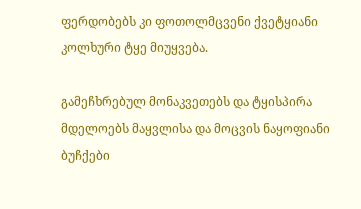ფერდობებს კი ფოთოლმცვენი ქვეტყიანი კოლხური ტყე მიუყვება.

გამეჩხრებულ მონაკვეთებს და ტყისპირა მდელოებს მაყვლისა და მოცვის ნაყოფიანი ბუჩქები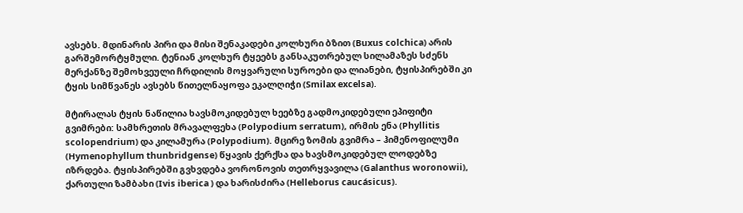ავსებს. მდინარის პირი და მისი შენაკადები კოლხური ბზით (Buxus colchica) არის გარშემორტყმული. ტენიან კოლხურ ტყეებს განსაკუთრებულ სილამაზეს სძენს მერქანზე შემოხვეული ჩრდილის მოყვარული სუროები და ლიანები, ტყისპირებში კი ტყის სიმწვანეს ავსებს წითელნაყოფა ეკალღიჭი (Smilax excelsa).

მტირალას ტყის ნაწილია ხავსმოკიდებულ ხეებზე გადმოკიდებული ეპიფიტი გვიმრები: სამხრეთის მრავალფეხა (Polypodium serratum), ირმის ენა (Phyllitis scolopendrium) და კილამურა (Polypodium). მცირე ზომის გვიმრა – ჰიმენოფილუმი (Hymenophyllum thunbridgense) წყავის ქერქსა და ხავსმოკიდებულ ლოდებზე იზრდება. ტყისპირებში გვხვდება ვორონოვის თეთრყვავილა (Galanthus woronowii), ქართული ზამბახი (Ivis iberica ) და ხარისძირა (Helleborus caucásicus).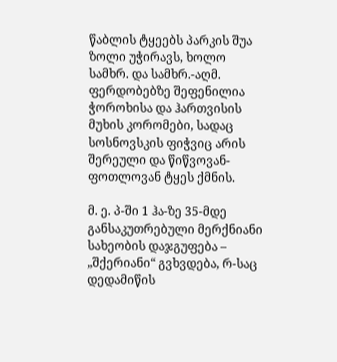წაბლის ტყეებს პარკის შუა ზოლი უჭირავს, ხოლო სამხრ. და სამხრ.-აღმ. ფერდობებზე შეფენილია ჭოროხისა და ჰართვისის მუხის კორომები, სადაც სოსნოვსკის ფიჭვიც არის შერეული და წიწვოვან-ფოთლოვან ტყეს ქმნის.

მ. ე. პ-ში 1 ჰა-ზე 35-მდე განსაკუთრებული მერქნიანი სახეობის დაჯგუფება – „შქერიანი“ გვხვდება, რ-საც დედამიწის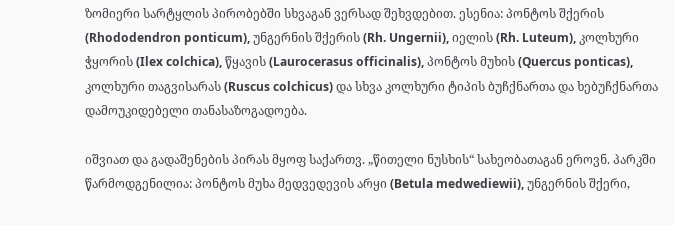ზომიერი სარტყლის პირობებში სხვაგან ვერსად შეხვდებით. ესენია: პონტოს შქერის (Rhododendron ponticum), უნგერნის შქერის (Rh. Ungernii), იელის (Rh. Luteum), კოლხური ჭყორის (Ilex colchica), წყავის (Laurocerasus officinalis), პონტოს მუხის (Quercus ponticas), კოლხური თაგვისარას (Ruscus colchicus) და სხვა კოლხური ტიპის ბუჩქნართა და ხებუჩქნართა დამოუკიდებელი თანასაზოგადოება.

იშვიათ და გადაშენების პირას მყოფ საქართვ. „წითელი ნუსხის“ სახეობათაგან ეროვნ. პარკში წარმოდგენილია: პონტოს მუხა მედვედევის არყი (Betula medwediewii), უნგერნის შქერი,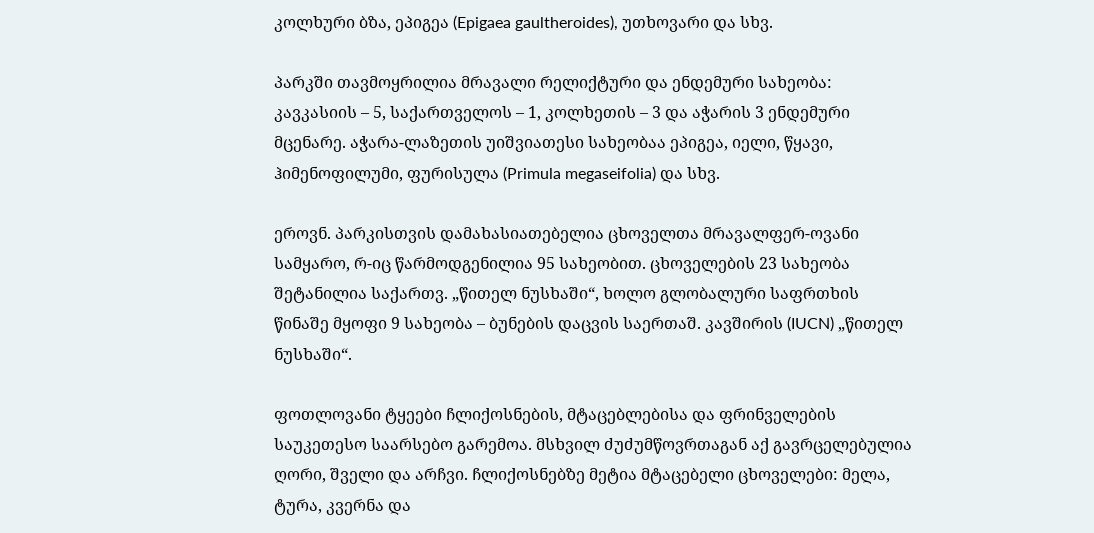კოლხური ბზა, ეპიგეა (Epigaea gaultheroides), უთხოვარი და სხვ.

პარკში თავმოყრილია მრავალი რელიქტური და ენდემური სახეობა: კავკასიის – 5, საქართველოს – 1, კოლხეთის – 3 და აჭარის 3 ენდემური მცენარე. აჭარა-ლაზეთის უიშვიათესი სახეობაა ეპიგეა, იელი, წყავი, ჰიმენოფილუმი, ფურისულა (Primula megaseifolia) და სხვ.

ეროვნ. პარკისთვის დამახასიათებელია ცხოველთა მრავალფერ-ოვანი სამყარო, რ-იც წარმოდგენილია 95 სახეობით. ცხოველების 23 სახეობა შეტანილია საქართვ. „წითელ ნუსხაში“, ხოლო გლობალური საფრთხის წინაშე მყოფი 9 სახეობა – ბუნების დაცვის საერთაშ. კავშირის (IUCN) „წითელ ნუსხაში“.

ფოთლოვანი ტყეები ჩლიქოსნების, მტაცებლებისა და ფრინველების საუკეთესო საარსებო გარემოა. მსხვილ ძუძუმწოვრთაგან აქ გავრცელებულია ღორი, შველი და არჩვი. ჩლიქოსნებზე მეტია მტაცებელი ცხოველები: მელა, ტურა, კვერნა და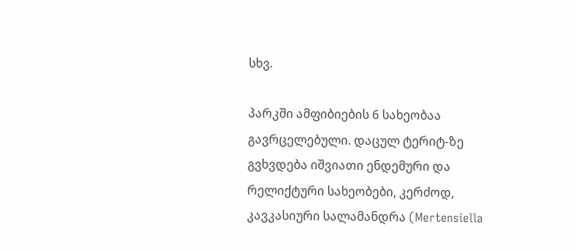სხვ.

პარკში ამფიბიების 6 სახეობაა გავრცელებული. დაცულ ტერიტ-ზე გვხვდება იშვიათი ენდემური და რელიქტური სახეობები, კერძოდ, კავკასიური სალამანდრა (Mertensiella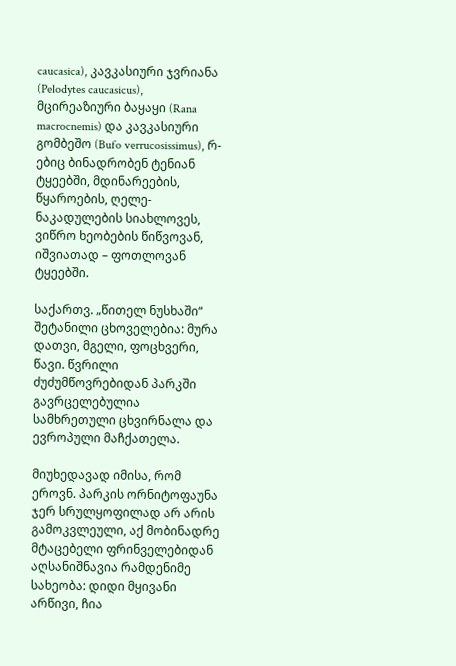caucasica), კავკასიური ჯვრიანა (Pelodytes caucasicus), მცირეაზიური ბაყაყი (Rana macrocnemis) და კავკასიური გომბეშო (Bufo verrucosissimus), რ-ებიც ბინადრობენ ტენიან ტყეებში, მდინარეების, წყაროების, ღელე-ნაკადულების სიახლოვეს, ვიწრო ხეობების წიწვოვან, იშვიათად – ფოთლოვან ტყეებში.

საქართვ. „წითელ ნუსხაში“ შეტანილი ცხოველებია: მურა დათვი, მგელი, ფოცხვერი, წავი. წვრილი ძუძუმწოვრებიდან პარკში გავრცელებულია სამხრეთული ცხვირნალა და ევროპული მაჩქათელა.

მიუხედავად იმისა, რომ ეროვნ. პარკის ორნიტოფაუნა ჯერ სრულყოფილად არ არის გამოკვლეული, აქ მობინადრე მტაცებელი ფრინველებიდან აღსანიშნავია რამდენიმე სახეობა: დიდი მყივანი არწივი, ჩია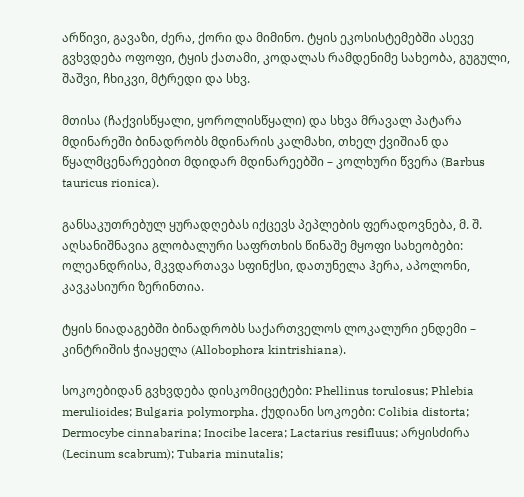არწივი, გავაზი, ძერა, ქორი და მიმინო. ტყის ეკოსისტემებში ასევე გვხვდება ოფოფი, ტყის ქათამი, კოდალას რამდენიმე სახეობა, გუგული, შაშვი, ჩხიკვი, მტრედი და სხვ.

მთისა (ჩაქვისწყალი, ყოროლისწყალი) და სხვა მრავალ პატარა მდინარეში ბინადრობს მდინარის კალმახი, თხელ ქვიშიან და წყალმცენარეებით მდიდარ მდინარეებში – კოლხური წვერა (Barbus tauricus rionica).

განსაკუთრებულ ყურადღებას იქცევს პეპლების ფერადოვნება, მ. შ. აღსანიშნავია გლობალური საფრთხის წინაშე მყოფი სახეობები: ოლეანდრისა, მკვდართავა სფინქსი, დათუნელა ჰერა, აპოლონი, კავკასიური ზერინთია.

ტყის ნიადაგებში ბინადრობს საქართველოს ლოკალური ენდემი – კინტრიშის ჭიაყელა (Allobophora kintrishiana).

სოკოებიდან გვხვდება დისკომიცეტები: Phellinus torulosus; Phlebia merulioides; Bulgaria polymorpha. ქუდიანი სოკოები: Colibia distorta; Dermocybe cinnabarina; Inocibe lacera; Lactarius resifluus; არყისძირა (Lecinum scabrum); Tubaria minutalis;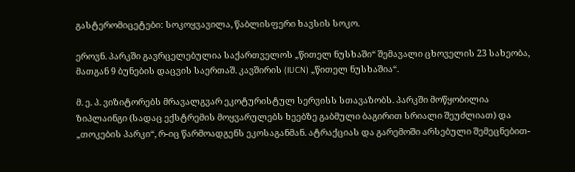გასტერომიცეტები: სოკოყვავილა, წაბლისფერი ხავსის სოკო.

ეროვნ. პარკში გავრცელებულია საქართველოს „წითელ ნუსხაში“ შემავალი ცხოველის 23 სახეობა, მათგან 9 ბუნების დაცვის საერთაშ. კავშირის (IUCN) „წითელ ნუსხაშია“.

მ. ე. პ. ვიზიტორებს მრავალგვარ ეკოტურისტულ სერვისს სთავაზობს. პარკში მოწყობილია ზიპლაინგი (სადაც ექსტრემის მოყვარულებს ხეებზე გაბმული ბაგირით სრიალი შეუძლიათ) და „თოკების პარკი“, რ-იც წარმოადგენს ეკოსაგანმან. ატრაქციას და გარემოში არსებული შემეცნებით-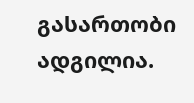გასართობი ადგილია.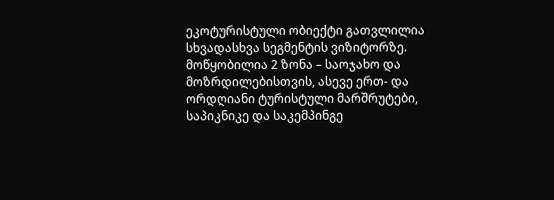ეკოტურისტული ობიექტი გათვლილია სხვადასხვა სეგმენტის ვიზიტორზე. მოწყობილია 2 ზონა – საოჯახო და მოზრდილებისთვის, ასევე ერთ- და ორდღიანი ტურისტული მარშრუტები, საპიკნიკე და საკემპინგე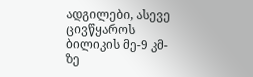ადგილები, ასევე ცივწყაროს ბილიკის მე-9 კმ-ზე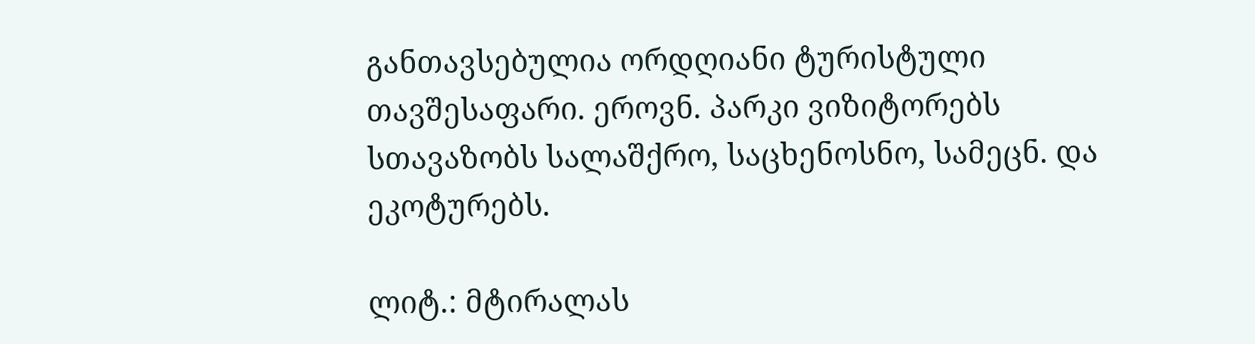განთავსებულია ორდღიანი ტურისტული თავშესაფარი. ეროვნ. პარკი ვიზიტორებს სთავაზობს სალაშქრო, საცხენოსნო, სამეცნ. და ეკოტურებს.

ლიტ.: მტირალას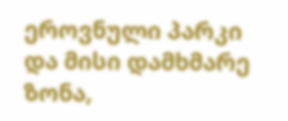ეროვნული პარკი და მისი დამხმარე ზონა,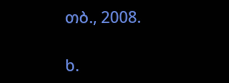თბ., 2008.

ხ.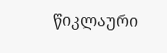წიკლაური